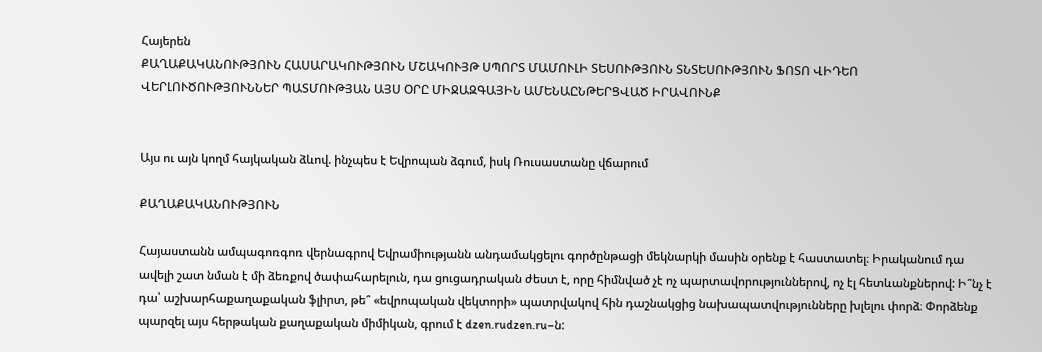Հայերեն
ՔԱՂԱՔԱԿԱՆՈՒԹՅՈՒՆ ՀԱՍԱՐԱԿՈՒԹՅՈՒՆ ՄՇԱԿՈՒՅԹ ՍՊՈՐՏ ՄԱՄՈՒԼԻ ՏԵՍՈՒԹՅՈՒՆ ՏՆՏԵՍՈՒԹՅՈՒՆ ՖՈՏՈ ՎԻԴԵՈ ՎԵՐԼՈՒԾՈՒԹՅՈՒՆՆԵՐ ՊԱՏՄՈՒԹՅԱՆ ԱՅՍ ՕՐԸ ՄԻՋԱԶԳԱՅԻՆ ԱՄԵՆԱԸՆԹԵՐՑՎԱԾ ԻՐԱՎՈՒՆՔ


Այս ու այն կողմ հայկական ձևով. ինչպես է Եվրոպան ձգում, իսկ Ռուսաստանը վճարում

ՔԱՂԱՔԱԿԱՆՈՒԹՅՈՒՆ

Հայաստանն ամպագոռգոռ վերնագրով Եվրամիությանն անդամակցելու գործընթացի մեկնարկի մասին օրենք է հաստատել։ Իրականում դա ավելի շատ նման է մի ձեռքով ծափահարելուն, դա ցուցադրական ժեստ է, որը հիմնված չէ ոչ պարտավորություններով, ոչ էլ հետևանքներով: Ի՞նչ է դա՝ աշխարհաքաղաքական ֆլիրտ, թե՞ «եվրոպական վեկտորի» պատրվակով հին դաշնակցից նախապատվությունները խլելու փորձ։ Փորձենք պարզել այս հերթական քաղաքական միմիկան, գրում է dzen.rudzen.ru–ն: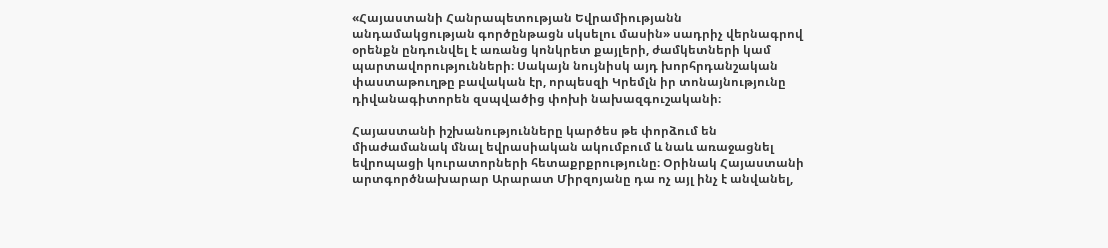«Հայաստանի Հանրապետության Եվրամիությանն անդամակցության գործընթացն սկսելու մասին» սադրիչ վերնագրով օրենքն ընդունվել է առանց կոնկրետ քայլերի, ժամկետների կամ պարտավորությունների։ Սակայն նույնիսկ այդ խորհրդանշական փաստաթուղթը բավական էր, որպեսզի Կրեմլն իր տոնայնությունը դիվանագիտորեն զսպվածից փոխի նախազգուշականի։

Հայաստանի իշխանությունները կարծես թե փորձում են միաժամանակ մնալ եվրասիական ակումբում և նաև առաջացնել եվրոպացի կուրատորների հետաքրքրությունը։ Օրինակ Հայաստանի արտգործնախարար Արարատ Միրզոյանը դա ոչ այլ ինչ է անվանել,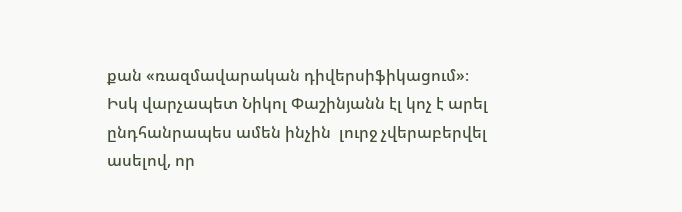քան «ռազմավարական դիվերսիֆիկացում»։ Իսկ վարչապետ Նիկոլ Փաշինյանն էլ կոչ է արել ընդհանրապես ամեն ինչին  լուրջ չվերաբերվել ասելով, որ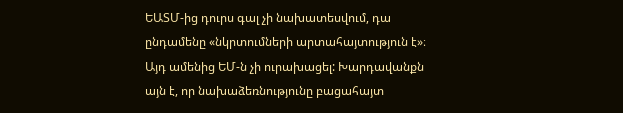ԵԱՏՄ-ից դուրս գալ չի նախատեսվում, դա ընդամենը «նկրտումների արտահայտություն է»։ Այդ ամենից ԵՄ-ն չի ուրախացել: Խարդավանքն այն է, որ նախաձեռնությունը բացահայտ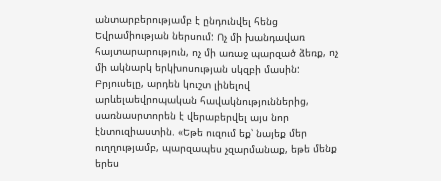անտարբերությամբ է ընդունվել հենց Եվրամիության ներսում: Ոչ մի խանդավառ հայտարարություն, ոչ մի առաջ պարզած ձեռք, ոչ մի ակնարկ երկխոսության սկզբի մասին: Բրյուսելը, արդեն կուշտ լինելով արևելաեվրոպական հավակնություններից, սառնասրտորեն է վերաբերվել այս նոր էնտուզիաստին. «Եթե ուզում եք՝ նայեք մեր ուղղությամբ, պարզապես չզարմանաք, եթե մենք երես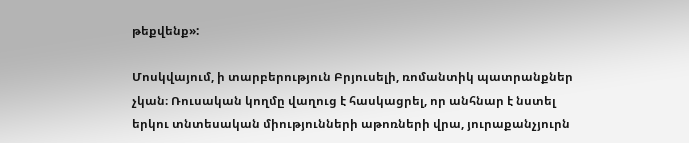թեքվենք»:

Մոսկվայում, ի տարբերություն Բրյուսելի, ռոմանտիկ պատրանքներ չկան։ Ռուսական կողմը վաղուց է հասկացրել, որ անհնար է նստել երկու տնտեսական միությունների աթոռների վրա, յուրաքանչյուրն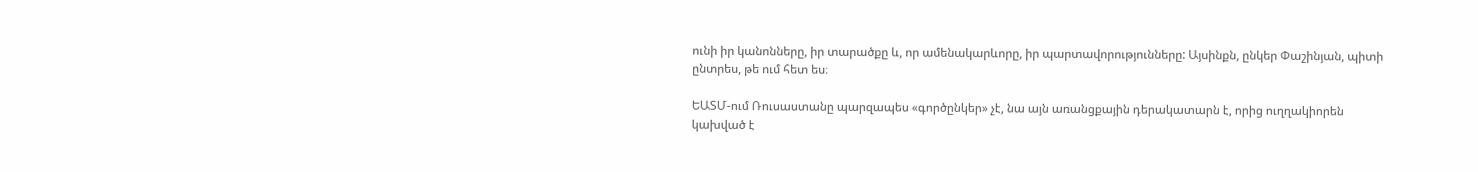ունի իր կանոնները, իր տարածքը և, որ ամենակարևորը, իր պարտավորությունները: Այսինքն, ընկեր Փաշինյան, պիտի ընտրես, թե ում հետ ես։

ԵԱՏՄ-ում Ռուսաստանը պարզապես «գործընկեր» չէ, նա այն առանցքային դերակատարն է, որից ուղղակիորեն կախված է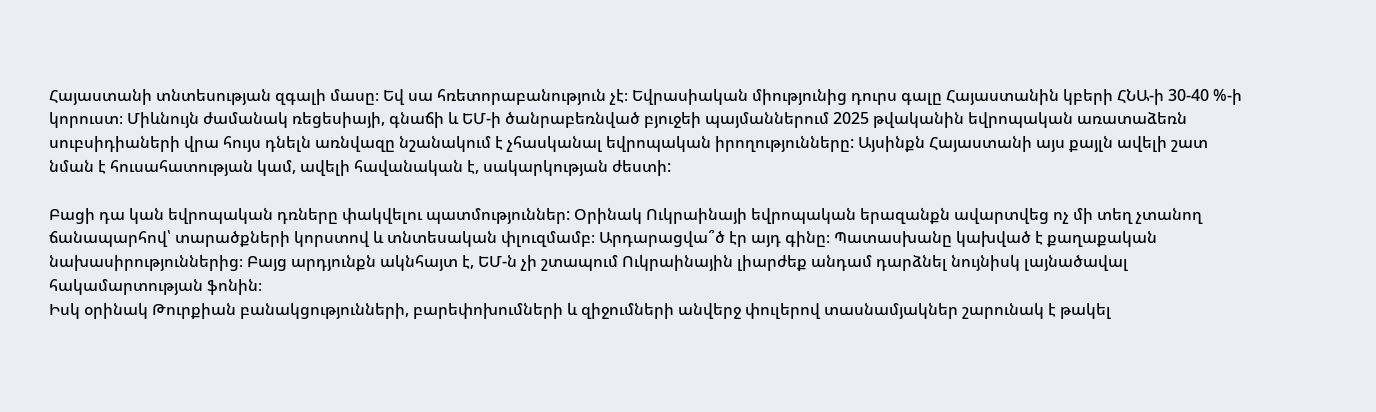Հայաստանի տնտեսության զգալի մասը։ Եվ սա հռետորաբանություն չէ։ Եվրասիական միությունից դուրս գալը Հայաստանին կբերի ՀՆԱ-ի 30-40 %-ի կորուստ։ Միևնույն ժամանակ ռեցեսիայի, գնաճի և ԵՄ-ի ծանրաբեռնված բյուջեի պայմաններում 2025 թվականին եվրոպական առատաձեռն սուբսիդիաների վրա հույս դնելն առնվազը նշանակում է չհասկանալ եվրոպական իրողությունները: Այսինքն Հայաստանի այս քայլն ավելի շատ նման է հուսահատության կամ, ավելի հավանական է, սակարկության ժեստի:

Բացի դա կան եվրոպական դռները փակվելու պատմություններ: Օրինակ Ուկրաինայի եվրոպական երազանքն ավարտվեց ոչ մի տեղ չտանող ճանապարհով՝ տարածքների կորստով և տնտեսական փլուզմամբ։ Արդարացվա՞ծ էր այդ գինը։ Պատասխանը կախված է քաղաքական նախասիրություններից։ Բայց արդյունքն ակնհայտ է, ԵՄ-ն չի շտապում Ուկրաինային լիարժեք անդամ դարձնել նույնիսկ լայնածավալ հակամարտության ֆոնին։
Իսկ օրինակ Թուրքիան բանակցությունների, բարեփոխումների և զիջումների անվերջ փուլերով տասնամյակներ շարունակ է թակել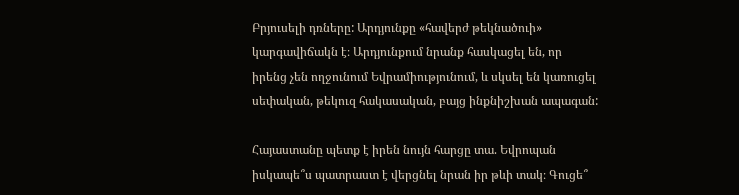Բրյուսելի դռները: Արդյունքը «հավերժ թեկնածուի» կարգավիճակն է։ Արդյունքում նրանք հասկացել են, որ իրենց չեն ողջունում Եվրամիությունում, և սկսել են կառուցել սեփական, թեկուզ հակասական, բայց ինքնիշխան ապագան:

Հայաստանը պետք է իրեն նույն հարցը տա. Եվրոպան իսկապե՞ս պատրաստ է վերցնել նրան իր թևի տակ։ Գուցե՞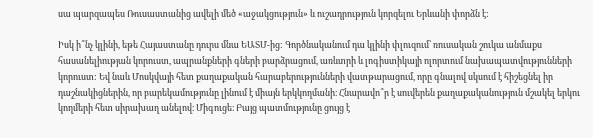սա պարզապես Ռուսաստանից ավելի մեծ «աջակցություն» և ուշադրություն կորզելու Երևանի փորձն է:

Իսկ ի՞նչ կլինի, եթե Հայաստանը դուրս մնա ԵԱՏՄ-ից: Գործնականում դա կլինի փլուզում՝ ռուսական շուկա անմաքս հասանելիության կորուստ, ապրանքների գների բարձրացում, առևտրի և լոգիստիկայի ոլորտում նախապատվությունների կորուստ: Եվ նաև Մոսկվայի հետ քաղաքական հարաբերությունների վատթարացում, որը գնալով սկսում է հիշեցնել իր դաշնակիցներին, որ բարեկամությունը լինում է միայն երկկողմանի։ Հնարավո՞ր է սուվերեն քաղաքականություն մշակել երկու կողմերի հետ սիրախաղ անելով։ Միգուցե։ Բայց պատմությունը ցույց է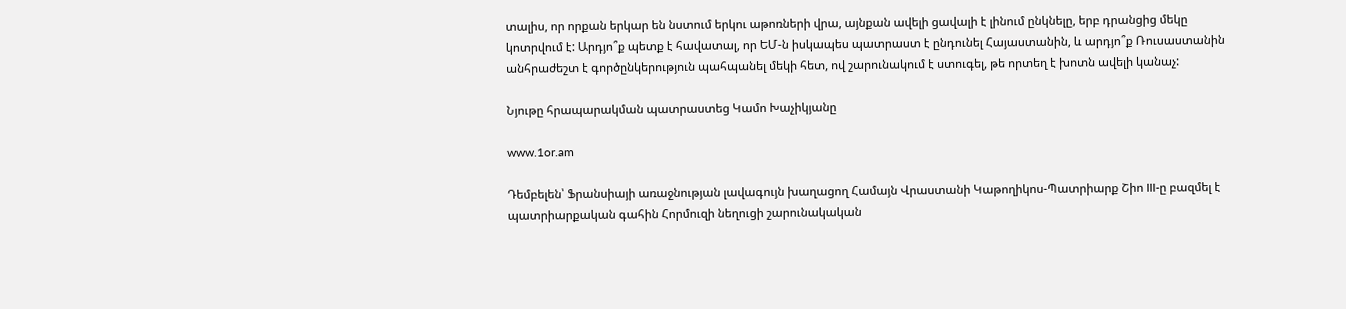տալիս, որ որքան երկար են նստում երկու աթոռների վրա, այնքան ավելի ցավալի է լինում ընկնելը, երբ դրանցից մեկը կոտրվում է: Արդյո՞ք պետք է հավատալ, որ ԵՄ-ն իսկապես պատրաստ է ընդունել Հայաստանին, և արդյո՞ք Ռուսաստանին անհրաժեշտ է գործընկերություն պահպանել մեկի հետ, ով շարունակում է ստուգել, թե որտեղ է խոտն ավելի կանաչ:

Նյութը հրապարակման պատրաստեց Կամո Խաչիկյանը

www.1or.am

Դեմբելեն՝ Ֆրանսիայի առաջնության լավագույն խաղացող Համայն Վրաստանի Կաթողիկոս-Պատրիարք Շիո III-ը բազմել է պատրիարքական գահին Հորմուզի նեղուցի շարունակական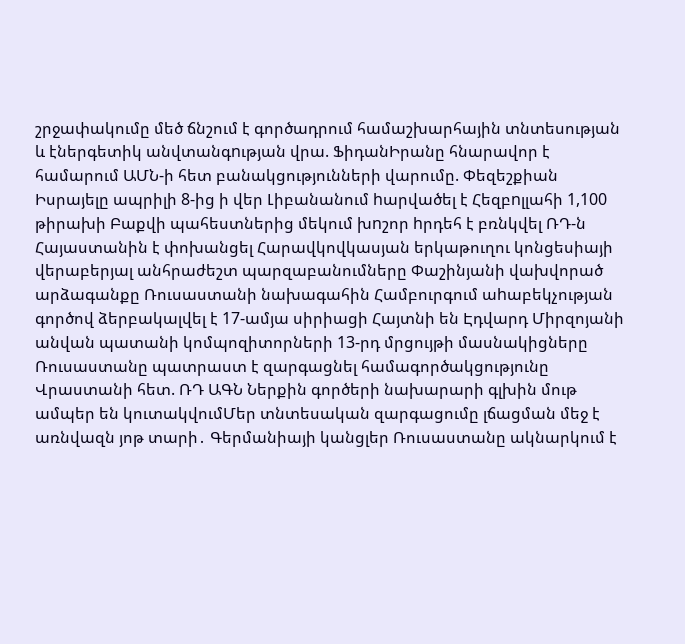շրջափակումը մեծ ճնշում է գործադրում համաշխարհային տնտեսության և էներգետիկ անվտանգnւթյան վրա. ՖիդանԻրանը հնարավոր է համարում ԱՄՆ-ի հետ բանակցությունների վարումը. Փեզեշքիան Իսրայելը ապրիլի 8-ից ի վեր Լիբանանում hարվածել է Հեզբnլլահի 1,100 թիրախի Բաքվի պահեստներից մեկում խnշոր hրդեհ է բռնկվել ՌԴ-ն Հայաստանին է փոխանցել Հարավկովկասյան երկաթուղու կոնցեսիայի վերաբերյալ անհրաժեշտ պարզաբանումները Փաշինյանի վախվորած արձագանքը Ռուսաստանի նախագահին Համբուրգում աhաբեկչության գործով ձերբակալվել է 17-ամյա սիրիացի Հայտնի են Էդվարդ Միրզոյանի անվան պատանի կոմպոզիտորների 13-րդ մրցույթի մասնակիցները Ռուսաստանը պատրաստ է զարգացնել համագործակցությունը Վրաստանի հետ. ՌԴ ԱԳՆ Ներքին գործերի նախարարի գլխին մութ ամպեր են կուտակվումՄեր տնտեսական զարգացումը լճացման մեջ է առնվազն յոթ տարի․ Գերմանիայի կանցլեր Ռուսաստանը ակնարկում է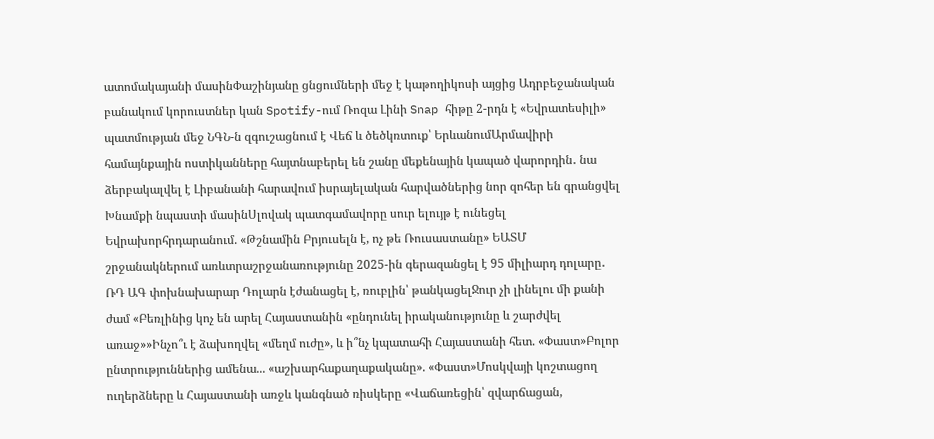ատոմակայանի մասինՓաշինյանը ցնցումների մեջ է կաթողիկոսի այցից Ադրբեջանական բանակում կորուստներ կան Spotify-ում Ռոզա Լինի Snap հիթը 2-րդն է «Եվրատեսիլի» պատմության մեջ ՆԳՆ-ն զգուշացնում է Վեճ և ծեծկռտուք՝ ԵրևանումԱրմավիրի համայնքային ոստիկանները հայտնաբերել են շանը մեքենային կապած վարորդին․ նա ձերբակալվել է Լիբանանի հարավում իսրայելական հարվածներից նոր զոհեր են գրանցվել Խնամքի նպաստի մասինՍլովակ պատգամավորը սուր ելույթ է ունեցել Եվրախորհրդարանում. «Թշնամին Բրյուսելն է, ոչ թե Ռուսաստանը» ԵԱՏՄ շրջանակներում առևտրաշրջանառությունը 2025-ին գերազանցել է 95 միլիարդ դոլարը․ ՌԴ ԱԳ փոխնախարար Դոլարն էժանացել է, ռուբլին՝ թանկացելՋուր չի լինելու մի քանի ժամ «Բեռլինից կոչ են արել Հայաստանին «ընդունել իրականությունը և շարժվել առաջ»»Ինչո՞ւ է ձախողվել «մեղմ ուժը», և ի՞նչ կպատահի Հայաստանի հետ. «Փաստ»Բոլոր ընտրություններից ամենա... «աշխարհաքաղաքականը». «Փաստ»Մոսկվայի կոշտացող ուղերձները և Հայաստանի առջև կանգնած ռիսկերը «Վաճառեցին՝ զվարճացան,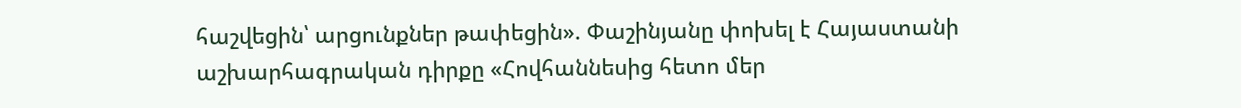հաշվեցին՝ արցունքներ թափեցին». Փաշինյանը փոխել է Հայաստանի աշխարհագրական դիրքը «Հովհաննեսից հետո մեր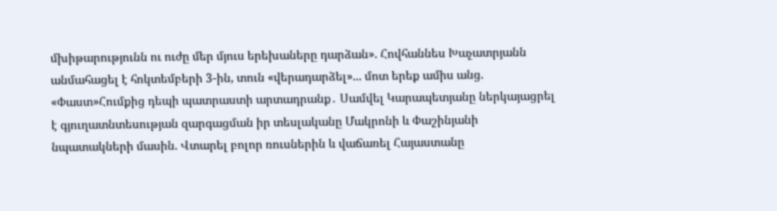մխիթարությունն ու ուժը մեր մյուս երեխաները դարձան». Հովհաննես Խաչատրյանն անմահացել է հոկտեմբերի 3-ին, տուն «վերադարձել»... մոտ երեք ամիս անց. «Փաստ»Հումքից դեպի պատրաստի արտադրանք․ Սամվել Կարապետյանը ներկայացրել է գյուղատնտեսության զարգացման իր տեսլականը Մակրոնի և Փաշինյանի նպատակների մասին. Վտարել բոլոր ռուսներին և վաճառել Հայաստանը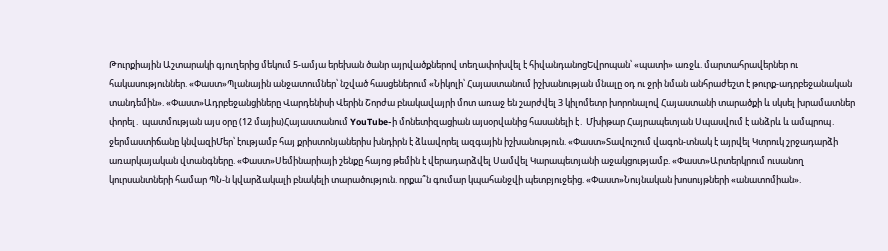Թուրքիային Աշտարակի գյուղերից մեկում 5-ամյա երեխան ծանր այրվածքներով տեղափոխվել է հիվանդանոցԵվրոպան՝ «պատի» առջև. մարտահրավերներ ու հակասություններ. «Փաստ»Պլանային անջատումներ՝ նշված հասցեներում «Նիկոլի՝ Հայաստանում իշխանության մնալը օդ ու ջրի նման անհրաժեշտ է թուրք-ադրբեջանական տանդեմին». «Փաստ»Ադրբեջանցիները Վարդենիսի Վերին Շորժա բնակավայրի մոտ առաջ են շարժվել 3 կիլոմետր խորոնալով Հայաստանի տարածքի և սկսել խրամատներ փորել․ պատմության այս օրը (12 մայիս)Հայաստանում YouTube-ի մոնետիզացիան այսօրվանից հասանելի է․ Մխիթար Հայրապետյան Սպասվում է անձրև և ամպրոպ․ ջերմաստիճանը կնվազիՄեր՝ էությամբ հայ քրիստոնյաներիս խնդիրն է ձևավորել ազգային իշխանություն. «Փաստ»Տավուշում վագոն-տնակ է այրվել Կտրուկ շրջադարձի առարկայական վտանգները. «Փաստ»Սեմինարիայի շենքը հայոց թեմին է վերադարձվել Սամվել Կարապետյանի աջակցությամբ. «Փաստ»Արտերկրում ուսանող կուրսանտների համար ՊՆ-ն կվարձակալի բնակելի տարածություն. որքա՞ն գումար կպահանջվի պետբյուջեից. «Փաստ»Նույնական խոսույթների «անատոմիան».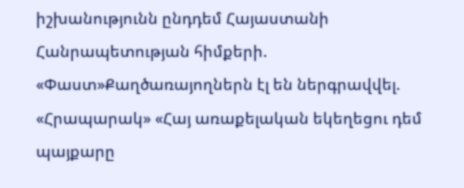իշխանությունն ընդդեմ Հայաստանի Հանրապետության հիմքերի. «Փաստ»Քաղծառայողներն էլ են ներգրավվել. «Հրապարակ» «Հայ առաքելական եկեղեցու դեմ պայքարը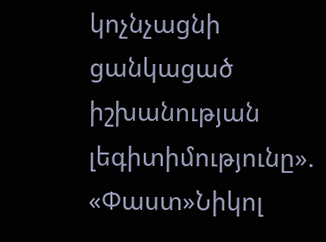կոչնչացնի ցանկացած իշխանության լեգիտիմությունը». «Փաստ»Նիկոլ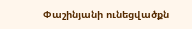Փաշինյանի ունեցվածքն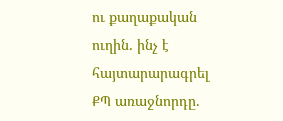ու քաղաքական ուղին․ ինչ է հայտարարագրել ՔՊ առաջնորդը.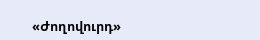«Ժողովուրդ»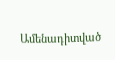Ամենադիտված